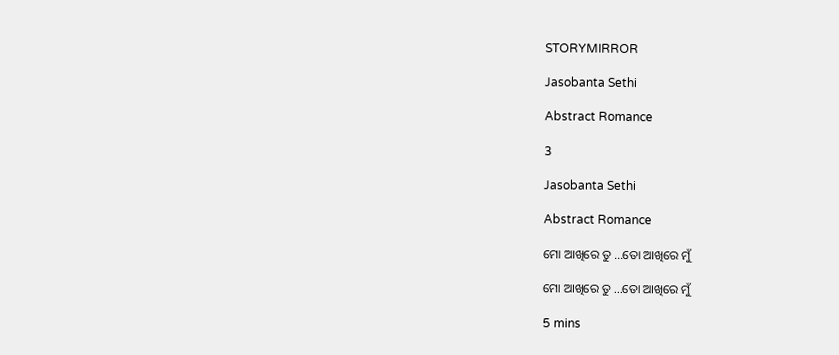STORYMIRROR

Jasobanta Sethi

Abstract Romance

3

Jasobanta Sethi

Abstract Romance

ମୋ ଆଖିରେ ତୁ ...ତୋ ଆଖିରେ ମୁଁ

ମୋ ଆଖିରେ ତୁ ...ତୋ ଆଖିରେ ମୁଁ

5 mins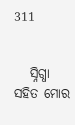311


   ସ୍ନିଗ୍ଧା ସହିତ ମୋର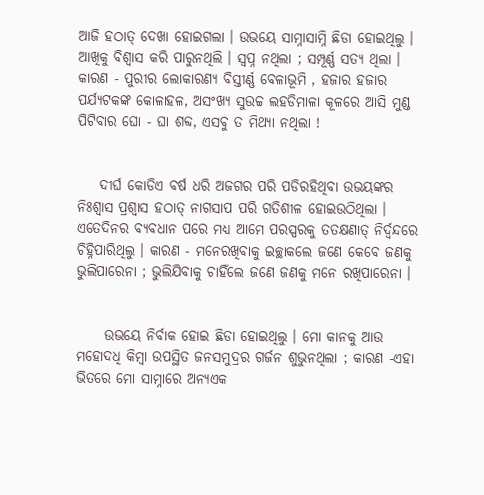ଆଜି ହଠାତ୍ ଦେଖା ହୋଇଗଲା । ଉଭୟେ ସାମ୍ନାସାମ୍ନି ଛିଡା ହୋଇଥିଲୁ । ଆଖିକୁ ବିଶ୍ଵାସ କରି ପାରୁନଥିଲି । ସ୍ୱପ୍ନ ନଥିଲା ; ସମ୍ପୂର୍ଣ୍ଣ ସତ୍ୟ ଥିଲା । କାରଣ - ପୁରୀର ଲୋକାରଣ୍ୟ ବିସ୍ତୀର୍ଣ୍ଣ ବେଳାଭୂମି , ହଜାର ହଜାର ପର୍ଯ୍ୟଟକଙ୍କ କୋଳାହଳ, ଅସଂଖ୍ୟ ସୁଉଚ୍ଚ ଲହଡିମାଳା କୂଳରେ ଆସି ମୁଣ୍ଡ ପିଟିବାର ଘୋ - ଘା ଶବ୍ଦ, ଏସବୁ ତ ମିଥ୍ୟା ନଥିଲା !


    ଦୀର୍ଘ କୋଡିଏ ବର୍ଷ ଧରି ଅଜଗର ପରି ପଡିରହିଥିବା ଉଭୟଙ୍କର ନିଃଶ୍ଵାସ ପ୍ରଶ୍ୱାସ ହଠାତ୍ ନାଗସାପ ପରି ଗତିଶୀଳ ହୋଇଉଠିଥିଲା । ଏତେଦିନର ବ୍ୟବଧାନ ପରେ ମଧ୍ୟ ଆମେ ପରସ୍ପରକୁ ତତକ୍ଷଣାତ୍ ନିର୍ଦ୍ୱନ୍ଦରେ ଚିହ୍ନିପାରିଥିଲୁ । କାରଣ - ମନେରଖିବାକୁ ଇଚ୍ଛାକଲେ ଜଣେ କେବେ ଜଣକୁ ଭୁଲିପାରେନା ; ଭୁଲିଯିବାକୁ ଚାହିଁଲେ ଜଣେ ଜଣକୁ ମନେ ରଖିପାରେନା ।


     ଉଭୟେ ନିର୍ବାକ ହୋଇ ଛିଡା ହୋଇଥିଲୁ । ମୋ କାନକୁ ଆଉ ମହୋଦଧି କିମ୍ବା ଉପସ୍ଥିତ ଜନସମୁଦ୍ରର ଗର୍ଜନ ଶୁଭୁନଥିଲା ; କାରଣ -ଏହା ଭିତରେ ମୋ ସାମ୍ନାରେ ଅନ୍ୟଏକ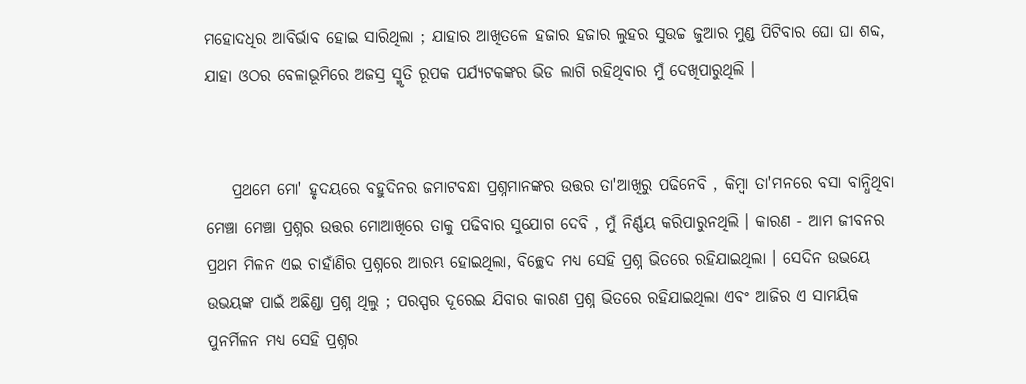ମହୋଦଧିର ଆବିର୍ଭାବ ହୋଇ ସାରିଥିଲା ; ଯାହାର ଆଖିତଳେ ହଜାର ହଜାର ଲୁହର ସୁଉଚ୍ଚ ଜୁଆର ମୁଣ୍ଡ ପିଟିବାର ଘୋ ଘା ଶବ୍ଦ, ଯାହା ଓଠର ବେଳାଭୂମିରେ ଅଜସ୍ର ସ୍ମୃତି ରୂପକ ପର୍ଯ୍ୟଟକଙ୍କର ଭିଡ ଲାଗି ରହିଥିବାର ମୁଁ ଦେଖିପାରୁଥିଲି ।


    ପ୍ରଥମେ ମୋ' ହୃଦୟରେ ବହୁଦିନର ଜମାଟବନ୍ଧା ପ୍ରଶ୍ନମାନଙ୍କର ଉତ୍ତର ତା'ଆଖିରୁ ପଢିନେବି , କିମ୍ବା ତା'ମନରେ ବସା ବାନ୍ଧିଥିବା ମେଞ୍ଚା ମେଞ୍ଚା ପ୍ରଶ୍ନର ଉତ୍ତର ମୋଆଖିରେ ତାକୁ ପଢିବାର ସୁଯୋଗ ଦେବି , ମୁଁ ନିର୍ଣ୍ଣୟ କରିପାରୁନଥିଲି । କାରଣ - ଆମ ଜୀବନର ପ୍ରଥମ ମିଳନ ଏଇ ଚାହାଁଣିର ପ୍ରଶ୍ନରେ ଆରମ୍ଭ ହୋଇଥିଲା, ବିଚ୍ଛେଦ ମଧ୍ୟ ସେହି ପ୍ରଶ୍ନ ଭିତରେ ରହିଯାଇଥିଲା । ସେଦିନ ଉଭୟେ ଉଭୟଙ୍କ ପାଇଁ ଅଛିଣ୍ଡା ପ୍ରଶ୍ନ ଥିଲୁ ; ପରସ୍ପର ଦୂରେଇ ଯିବାର କାରଣ ପ୍ରଶ୍ନ ଭିତରେ ରହିଯାଇଥିଲା ଏବଂ ଆଜିର ଏ ସାମୟିକ ପୁନର୍ମିଳନ ମଧ୍ୟ ସେହି ପ୍ରଶ୍ନର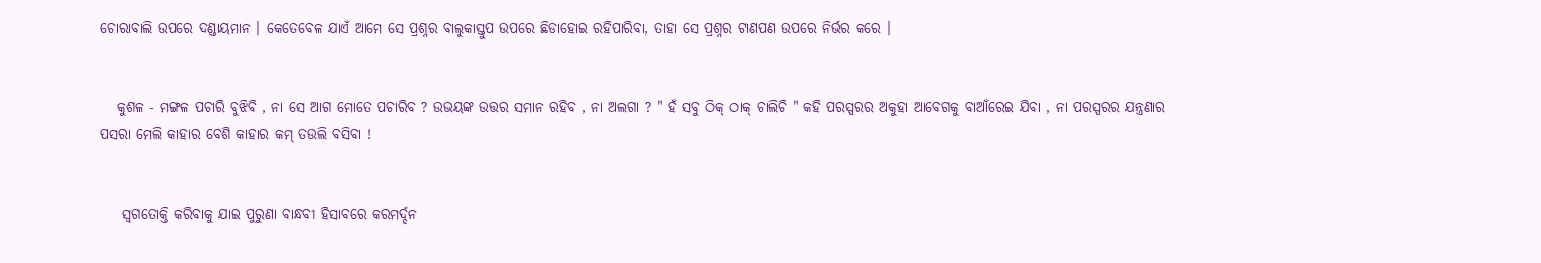ଚୋରାବାଲି ଉପରେ ଦଣ୍ଡାୟମାନ । କେତେବେଳ ଯାଏଁ ଆମେ ସେ ପ୍ରଶ୍ନର ବାଲୁକାସ୍ତୁପ ଉପରେ ଛିଡାହୋଇ ରହିପାରିବା, ତାହା ସେ ପ୍ରଶ୍ନର ଟାଣପଣ ଉପରେ ନିର୍ଭର କରେ ।


   କୁଶଳ - ମଙ୍ଗଳ ପଚାରି ବୁଝିବି , ନା ସେ ଆଗ ମୋତେ ପଚାରିବ ? ଉଭୟଙ୍କ ଉତ୍ତର ସମାନ ରହିବ , ନା ଅଲଗା ? " ହଁ ସବୁ ଠିକ୍ ଠାକ୍ ଚାଲିଚି " କହି ପରସ୍ପରର ଅକୁହା ଆବେଗକୁ ବାଆଁରେଇ ଯିବା , ନା ପରସ୍ପରର ଯନ୍ତ୍ରଣାର ପସରା ମେଲି କାହାର ବେଶି କାହାର କମ୍ ତଉଲି ବସିବା !


    ସ୍ୱଗତୋକ୍ତି କରିବାକୁ ଯାଇ ପୁରୁଣା ବାନ୍ଧବୀ ହିସାବରେ କରମର୍ଦ୍ଦନ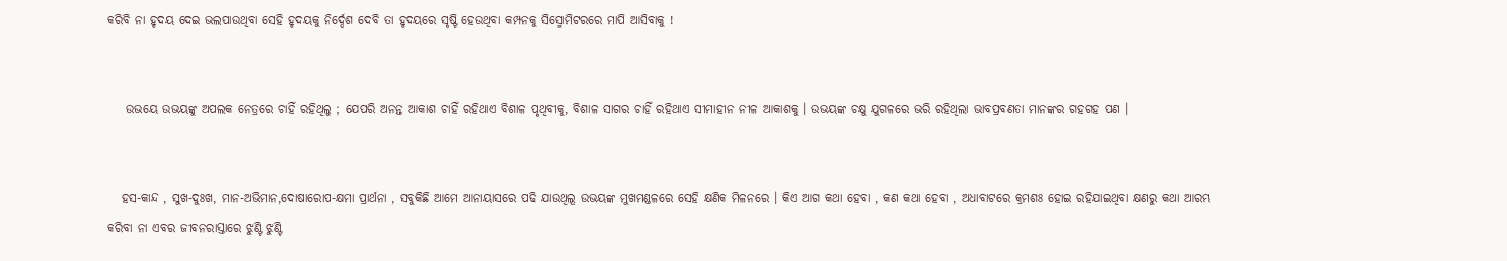କରିବି ନା ହୃଦୟ ଦେଇ ଭଲପାଉଥିବା ସେହି ହୃଦୟକୁ ନିର୍ଦ୍ଦେଶ ଦେବି ତା ହୃଦୟରେ ସୃଷ୍ଟି ହେଉଥିବା କମ୍ପନକୁ ସିସ୍ମୋମିଟରରେ ମାପି ଆସିବାକୁ !


    ଉଭୟେ ଉଭୟଙ୍କୁ ଅପଲକ ନେତ୍ରରେ ଚାହିଁ ରହିଥିଲୁ ; ଯେପରି ଅନନ୍ତ ଆକାଶ ଚାହିଁ ରହିଥାଏ ବିଶାଳ ପୃଥିବୀକୁ, ବିଶାଳ ସାଗର ଚାହିଁ ରହିଥାଏ ସୀମାହୀନ ନୀଳ ଆକାଶକୁ । ଉଭୟଙ୍କ ଚକ୍ଷୁ ଯୁଗଳରେ ଭରି ରହିଥିଲା ଭାବପ୍ରବଣତା ମାନଙ୍କର ଗହଗହ ପଣ ।


   ହସ-କାନ୍ଦ , ସୁଖ-ଦୁଃଖ, ମାନ-ଅଭିମାନ,ଦୋଷାରୋପ-କ୍ଷମା ପ୍ରାର୍ଥନା , ସବୁକିଛି ଆମେ ଆନାୟାସରେ ପଢି ଯାଉଥିଲୂ ଉଭୟଙ୍କ ମୁଖମଣ୍ଡଳରେ ସେହି କ୍ଷଣିକ ମିଳନରେ । କିଏ ଆଗ କଥା ହେବା , କଣ କଥା ହେବା , ଅଧାବାଟରେ କ୍ରମଶଃ ହୋଇ ରହିଯାଇଥିବା କ୍ଷଣରୁ କଥା ଆରମ୍ଭ କରିବା ନା ଏବର ଜୀବନରାସ୍ତାରେ ଝୁଣ୍ଟି ଝୁଣ୍ଟି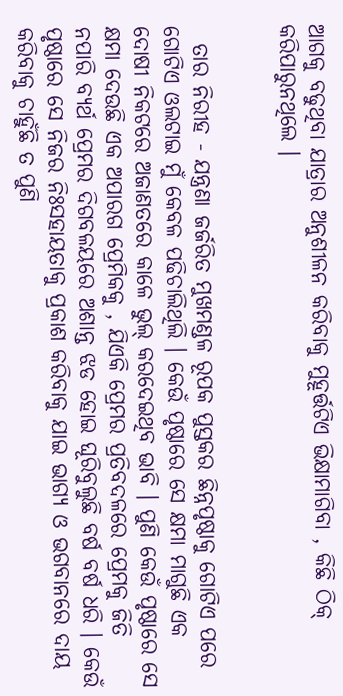ଆଗକୁ ବଢୁଥିବା ଯାତ୍ରାର ଅନୁଶୀଳନ କରିବାକୁ ମୁହୂର୍ତ୍ତଟିଏ ଭିକ୍ଷାମାଗିବା , କିଛି ଠିକ୍ କରିପାରୁନଥିଲେ ।


  ତାର ନିରୀହ - ଯନ୍ତ୍ରଣା ଜର୍ଜରିତ ମୁଖମଣ୍ଡଳ ରୂପକ ପୁସ୍ତକର ଛିନ୍ନପୃଷ୍ଠାକୁ ଗୋଟିଏ ପରେ ଗୋଟିଏ ଓଲଟାଇ ମୁଁ କେବଳ ପଢିଚାଲିଥିଲି । କେଉଁ ପୃଷ୍ଠାରେ ସେ କ୍ଷମା ମାଗୁଛି ଏକ ଦୋଷୀ ନିକଟରେ ଅଜାଣତରେ କାଳେ ଭୁଲ୍ କରଦେଇଥିବ ଭାବି । ପୁଣି କେଉଁ ପୃଷ୍ଠାରେ ସେ କ୍ଷମା ଦେଉଛି ଏକ ଅପାରଗ ପ୍ରେମିକକୁ , ଯିଏକି ପ୍ରେମର ପ୍ରତିବଦଳରେ ପ୍ରେମକୁ ଜିତି ନପାରି ବ୍ୟର୍ଥ ପ୍ରେମର ଦିଗବଳୟରେ ଅଶାନ୍ତ ଝଡ ହୋଇ ଘୂରିବୁଲୁଛି ବର୍ଷ ବର୍ଷ ଧରି । କେଉଁ ପୃଷ୍ଠାରେ ସେ ନିଜର ନିଃସହାୟତାକୁ ପ୍ରକାଶ କରିବାକୁ ଯାଇ ଭାଗ୍ୟ ଓ ଭଗବାନରେ ଦାୟ କରିବାକୁ ଚାହୁଁଛି ତ ପୁଣି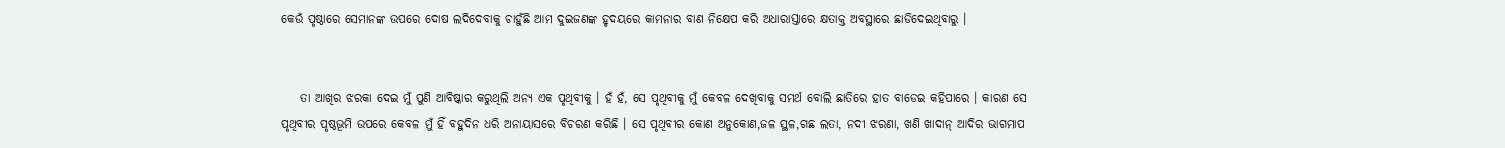କେଉଁ ପୃଷ୍ଠାରେ ସେମାନଙ୍କ ଉପରେ ଦୋଷ ଲଦିଦେବାକୁ ଚାହୁଁଛି ଆମ ଦୁଇଜଣଙ୍କ ହୃଦୟରେ କାମନାର ବାଣ ନିକ୍ଷେପ କରି ଅଧାରାସ୍ତାରେ କ୍ଷତାକ୍ତ ଅବସ୍ଥାରେ ଛାଡିଦେଇଥିବାରୁ ।


    ତା ଆଖିର ଝରକା ଦେଇ ମୁଁ ପୁଣି ଆବିଷ୍କାର କରୁଥିଲି ଅନ୍ୟ ଏକ ପୃଥିବୀକୁ । ହଁ ହଁ, ସେ ପୃଥିବୀକୁ ମୁଁ କେବଳ ଦେଖିବାକୁ ସମର୍ଥ ବୋଲି ଛାତିରେ ହାତ ବାଡେଇ କହିପାରେ । କାରଣ ସେ ପୃଥିବୀର ପୃଷ୍ଠଭୂମି ଉପରେ କେବଳ ମୁଁ ହିଁ ବହୁଦିନ ଧରି ଅନାୟାସରେ ବିଚରଣ କରିଛି । ସେ ପୃଥିବୀର କୋଣ ଅନୁକୋଣ,ଜଳ ସ୍ଥଳ,ଗଛ ଲତା, ନଦୀ ଝରଣା, ଖଣି ଖାଦାନ୍ ଆଦିର ଭାଗମାପ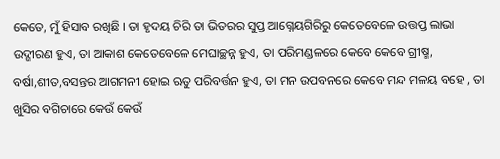କେତେ, ମୁଁ ହିସାବ ରଖିଛି । ତା ହୃଦୟ ଚିରି ତା ଭିତରର ସୁପ୍ତ ଆଗ୍ନେୟଗିରିରୁ କେତେବେଳେ ଉତ୍ତପ୍ତ ଲାଭା ଉଦ୍ଗୀରଣ ହୁଏ, ତା ଆକାଶ କେତେବେଳେ ମେଘାଚ୍ଛନ୍ନ ହୁଏ, ତା ପରିମଣ୍ଡଳରେ କେବେ କେବେ ଗ୍ରୀଷ୍ମ, ବର୍ଷା,ଶୀତ,ବସନ୍ତର ଆଗମନୀ ହୋଇ ଋତୁ ପରିବର୍ତ୍ତନ ହୁଏ, ତା ମନ ଉପବନରେ କେବେ ମନ୍ଦ ମଳୟ ବହେ , ତା ଖୁସିର ବଗିଚାରେ କେଉଁ କେଉଁ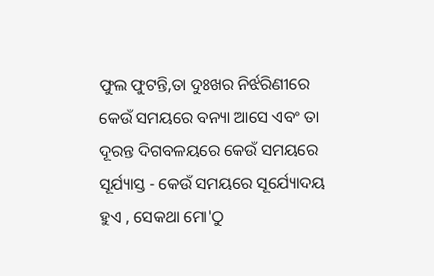ଫୁଲ ଫୁଟନ୍ତି,ତା ଦୁଃଖର ନିର୍ଝରିଣୀରେ କେଉଁ ସମୟରେ ବନ୍ୟା ଆସେ ଏବଂ ତା ଦୂରନ୍ତ ଦିଗବଳୟରେ କେଉଁ ସମୟରେ ସୂର୍ଯ୍ୟାସ୍ତ - କେଉଁ ସମୟରେ ସୂର୍ଯ୍ୟୋଦୟ ହୁଏ , ସେକଥା ମୋ'ଠୁ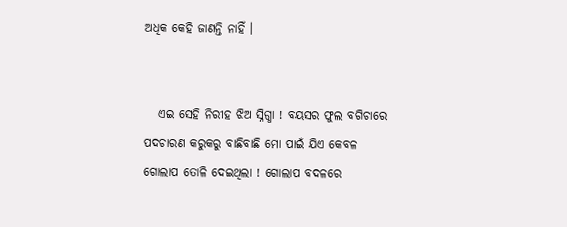ଅଧିକ କେହି ଜାଣନ୍ତି ନାହିଁ ।


   ଏଇ ସେହି ନିରୀହ ଝିଅ ସ୍ନିଗ୍ଧା ! ବୟସର ଫୁଲ ବଗିଚାରେ ପଦଚାରଣ କରୁକରୁ ବାଛିବାଛି ମୋ ପାଇଁ ଯିଏ କେବଳ ଗୋଲାପ ତୋଳି ଦେଇଥିଲା ! ଗୋଲାପ ବଦଳରେ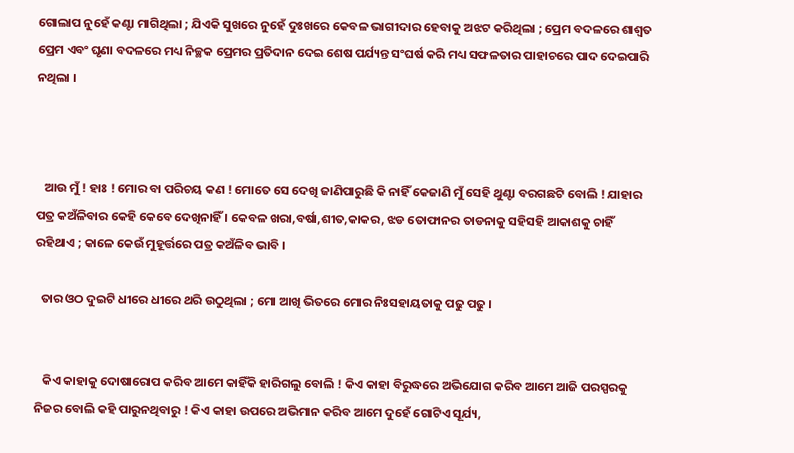ଗୋଲାପ ନୁହେଁ କଣ୍ଟା ମାଗିଥିଲା ; ଯିଏକି ସୁଖରେ ନୁହେଁ ଦୁଃଖରେ କେବଳ ଭାଗୀଦାର ହେବାକୁ ଅଝଟ କରିଥିଲା ; ପ୍ରେମ ବଦଳରେ ଶାଶ୍ଵତ ପ୍ରେମ ଏବଂ ଘୃଣା ବଦଳରେ ମଧ୍ୟ ନିଚ୍ଛକ ପ୍ରେମର ପ୍ରତିଦାନ ଦେଇ ଶେଷ ପର୍ଯ୍ୟନ୍ତ ସଂଘର୍ଷ କରି ମଧ୍ୟ ସଫଳତାର ପାହାଚରେ ପାଦ ଦେଇପାରି ନଥିଲା ।



   ଆଉ ମୁଁ ! ହାଃ ! ମୋର ବା ପରିଚୟ କଣ ! ମୋତେ ସେ ଦେଖି ଜାଣିପାରୁଛି କି ନାହିଁ କେଜାଣି ମୁଁ ସେହି ଥୁଣ୍ଟା ବରଗଛଟି ବୋଲି ! ଯାହାର ପତ୍ର କଅଁଳିବାର କେହି କେବେ ଦେଖିନାହିଁ । କେବଳ ଖରା,ବର୍ଷା,ଶୀତ,କାକର, ଝଡ ତୋଫାନର ତାଡନାକୁ ସହିସହି ଆକାଶକୁ ଚାହିଁ ରହିଥାଏ ; କାଳେ କେଉଁ ମୁହୂର୍ତ୍ତରେ ପତ୍ର କଅଁଳିବ ଭାବି ।

  ତାର ଓଠ ଦୁଇଟି ଧୀରେ ଧୀରେ ଥରି ଉଠୁଥିଲା ; ମୋ ଆଖି ଭିତରେ ମୋର ନିଃସହାୟତାକୁ ପଢୁ ପଢୁ ।


   କିଏ କାହାକୁ ଦୋଷାରୋପ କରିବ ଆମେ କାହିଁକି ହାରିଗଲୁ ବୋଲି ! କିଏ କାହା ବିରୁଦ୍ଧରେ ଅଭିଯୋଗ କରିବ ଆମେ ଆଜି ପରସ୍ପରକୁ ନିଜର ବୋଲି କହି ପାରୁନଥିବାରୁ ! କିଏ କାହା ଉପରେ ଅଭିମାନ କରିବ ଆମେ ଦୁହେଁ ଗୋଟିଏ ସୂର୍ଯ୍ୟ,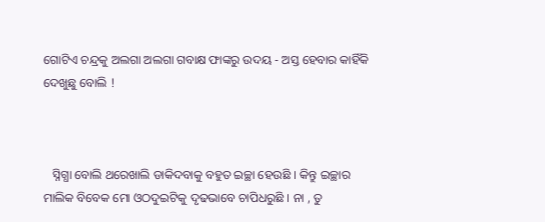ଗୋଟିଏ ଚନ୍ଦ୍ରକୁ ଅଲଗା ଅଲଗା ଗବାକ୍ଷ ଫାଙ୍କରୁ ଉଦୟ - ଅସ୍ତ ହେବାର କାହିଁକି ଦେଖୁଛୁ ବୋଲି !



   ସ୍ନିଗ୍ଧା ବୋଲି ଥରେଖାଲି ଡାକିଦବାକୁ ବହୁତ ଇଚ୍ଛା ହେଉଛି । କିନ୍ତୁ ଇଚ୍ଛାର ମାଲିକ ବିବେକ ମୋ ଓଠଦୁଇଟିକୁ ଦୃଢଭାବେ ଚାପିଧରୁଛି । ନା , ତୁ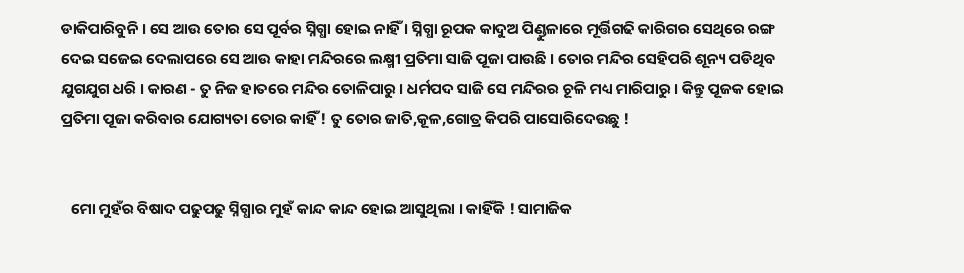ଡାକିପାରିବୁନି । ସେ ଆଉ ତୋର ସେ ପୂର୍ବର ସ୍ନିଗ୍ଧା ହୋଇ ନାହିଁ । ସ୍ନିଗ୍ଧା ରୂପକ କାଦୁଅ ପିଣ୍ଡୁଳାରେ ମୂର୍ତ୍ତିଗଢି କାରିଗର ସେଥିରେ ରଙ୍ଗ ଦେଇ ସଜେଇ ଦେଲାପରେ ସେ ଆଉ କାହା ମନ୍ଦିରରେ ଲକ୍ଷ୍ମୀ ପ୍ରତିମା ସାଜି ପୂଜା ପାଉଛି । ତୋର ମନ୍ଦିର ସେହିପରି ଶୂନ୍ୟ ପଡିଥିବ ଯୁଗଯୁଗ ଧରି । କାରଣ - ତୁ ନିଜ ହାତରେ ମନ୍ଦିର ତୋଳିପାରୁ । ଧର୍ମପଦ ସାଜି ସେ ମନ୍ଦିରର ଚୂଳି ମଧ୍ୟ ମାରିପାରୁ । କିନ୍ତୁ ପୂଜକ ହୋଇ ପ୍ରତିମା ପୂଜା କରିବାର ଯୋଗ୍ୟତା ତୋର କାହିଁ ! ତୁ ତୋର ଜାତି,କୂଳ,ଗୋତ୍ର କିପରି ପାସୋରିଦେଉଛୁ !


   ମୋ ମୁହଁର ବିଷାଦ ପଢୁପଢୁ ସ୍ନିଗ୍ଧାର ମୁହଁ କାନ୍ଦ କାନ୍ଦ ହୋଇ ଆସୁଥିଲା । କାହିଁକି ! ସାମାଜିକ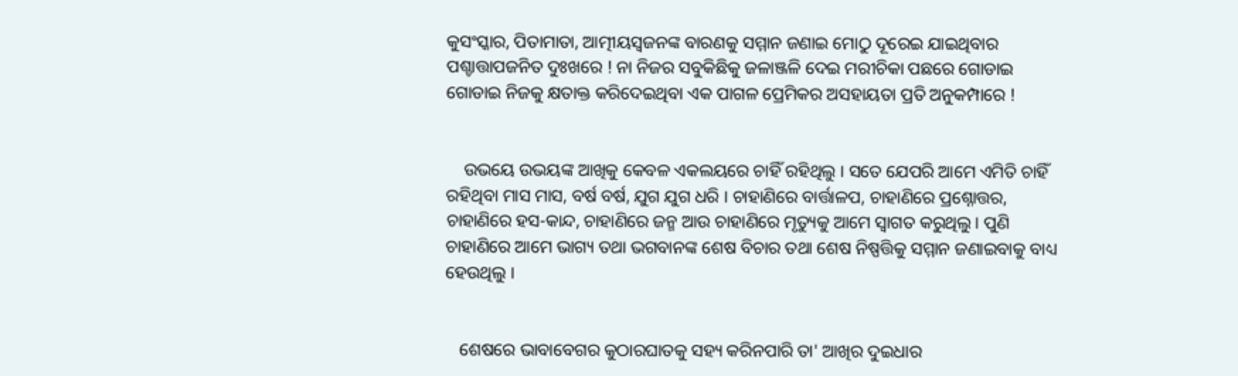କୁସଂସ୍କାର, ପିତାମାତା, ଆତ୍ମୀୟସ୍ଵଜନଙ୍କ ବାରଣକୁ ସମ୍ମାନ ଜଣାଇ ମୋଠୁ ଦୂରେଇ ଯାଇଥିବାର ପଶ୍ଚାତ୍ତାପଜନିତ ଦୁଃଖରେ ! ନା ନିଜର ସବୁକିଛିକୁ ଜଳାଞ୍ଜଳି ଦେଇ ମରୀଚିକା ପଛରେ ଗୋଡାଇ ଗୋଡାଇ ନିଜକୁ କ୍ଷତାକ୍ତ କରିଦେଇଥିବା ଏକ ପାଗଳ ପ୍ରେମିକର ଅସହାୟତା ପ୍ରତି ଅନୁକମ୍ପାରେ !


    ଉଭୟେ ଉଭୟଙ୍କ ଆଖିକୁ କେବଳ ଏକଲୟରେ ଚାହିଁ ରହିଥିଲୁ । ସତେ ଯେପରି ଆମେ ଏମିତି ଚାହିଁ ରହିଥିବା ମାସ ମାସ, ବର୍ଷ ବର୍ଷ, ଯୁଗ ଯୁଗ ଧରି । ଚାହାଣିରେ ବାର୍ତ୍ତାଳପ, ଚାହାଣିରେ ପ୍ରଶ୍ନୋତ୍ତର, ଚାହାଣିରେ ହସ-କାନ୍ଦ, ଚାହାଣିରେ ଜନ୍ମ ଆଉ ଚାହାଣିରେ ମୃତ୍ୟୁକୁ ଆମେ ସ୍ୱାଗତ କରୁଥିଲୁ । ପୁଣି ଚାହାଣିରେ ଆମେ ଭାଗ୍ୟ ତଥା ଭଗବାନଙ୍କ ଶେଷ ବିଚାର ତଥା ଶେଷ ନିଷ୍ପତ୍ତିକୁ ସମ୍ମାନ ଜଣାଇବାକୁ ବାଧ୍ୟ ହେଉଥିଲୁ ।


   ଶେଷରେ ଭାବାବେଗର କୁଠାରଘାତକୁ ସହ୍ୟ କରିନପାରି ତା' ଆଖିର ଦୁଇଧାର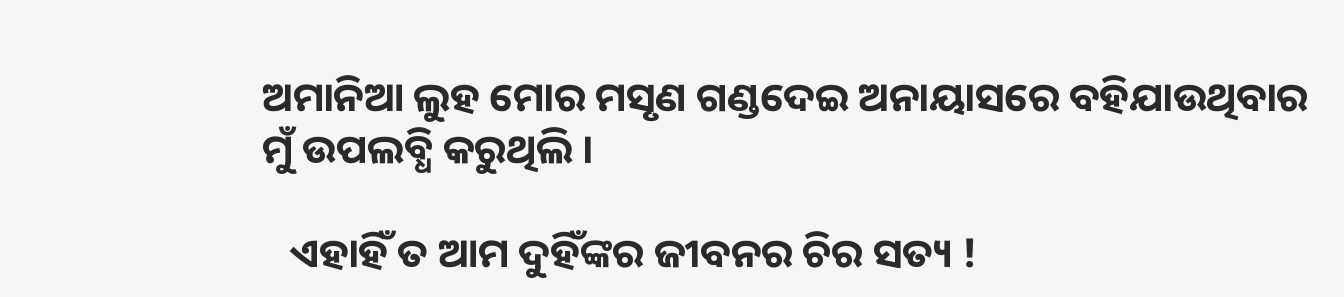ଅମାନିଆ ଲୁହ ମୋର ମସୃଣ ଗଣ୍ଡଦେଇ ଅନାୟାସରେ ବହିଯାଉଥିବାର ମୁଁ ଉପଲବ୍ଧି କରୁଥିଲି ।

   ଏହାହିଁ ତ ଆମ ଦୁହିଁଙ୍କର ଜୀବନର ଚିର ସତ୍ୟ !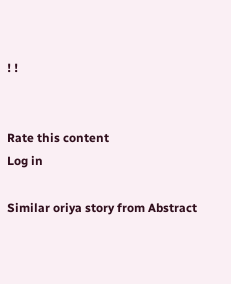! !


Rate this content
Log in

Similar oriya story from Abstract